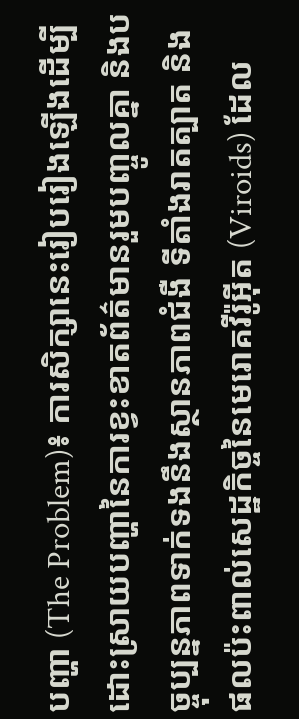បញ្ហា (The Problem)៖ ការសិក្សានេះរៀបរៀងឡើងដើម្បីដោះស្រាយបញ្ហានៃការខ្វះខាតព័ត៌មានរួមបញ្ចូលគ្នា និងបច្ចុប្បន្នភាពទាក់ទងនឹងស្ថានភាពជំងឺ ទីតាំងរាតត្បាត និងផលប៉ះពាល់សេដ្ឋកិច្ចនៃមេរោគវីរ៉ូអ៊ីត (Viroids) ដែល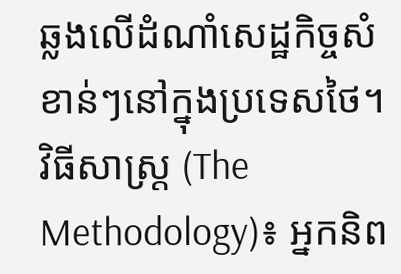ឆ្លងលើដំណាំសេដ្ឋកិច្ចសំខាន់ៗនៅក្នុងប្រទេសថៃ។
វិធីសាស្ត្រ (The Methodology)៖ អ្នកនិព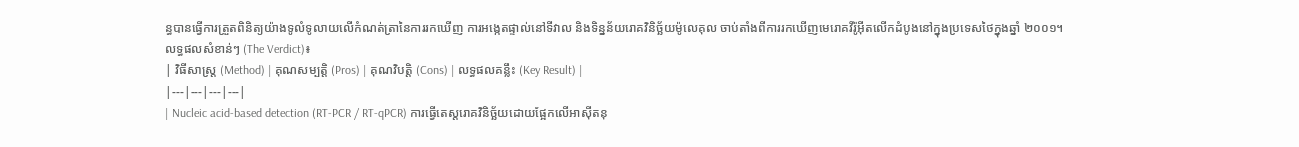ន្ធបានធ្វើការត្រួតពិនិត្យយ៉ាងទូលំទូលាយលើកំណត់ត្រានៃការរកឃើញ ការអង្កេតផ្ទាល់នៅទីវាល និងទិន្នន័យរោគវិនិច្ឆ័យម៉ូលេគុល ចាប់តាំងពីការរកឃើញមេរោគវីរ៉ូអ៊ីតលើកដំបូងនៅក្នុងប្រទេសថៃក្នុងឆ្នាំ ២០០១។
លទ្ធផលសំខាន់ៗ (The Verdict)៖
| វិធីសាស្ត្រ (Method) | គុណសម្បត្តិ (Pros) | គុណវិបត្តិ (Cons) | លទ្ធផលគន្លឹះ (Key Result) |
|---|---|---|---|
| Nucleic acid-based detection (RT-PCR / RT-qPCR) ការធ្វើតេស្តរោគវិនិច្ឆ័យដោយផ្អែកលើអាស៊ីតនុ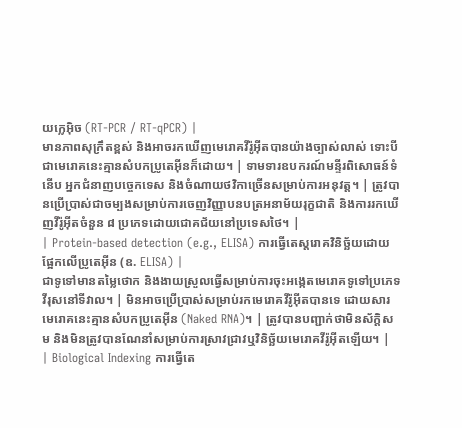យក្លេអ៊ិច (RT-PCR / RT-qPCR) |
មានភាពសុក្រឹតខ្ពស់ និងអាចរកឃើញមេរោគវីរ៉ូអ៊ីតបានយ៉ាងច្បាស់លាស់ ទោះបីជាមេរោគនេះគ្មានសំបកប្រូតេអ៊ីនក៏ដោយ។ | ទាមទារឧបករណ៍មន្ទីរពិសោធន៍ទំនើប អ្នកជំនាញបច្ចេកទេស និងចំណាយថវិកាច្រើនសម្រាប់ការអនុវត្ត។ | ត្រូវបានប្រើប្រាស់ជាចម្បងសម្រាប់ការចេញវិញ្ញាបនបត្រអនាម័យរុក្ខជាតិ និងការរកឃើញវីរ៉ូអ៊ីតចំនួន ៨ ប្រភេទដោយជោគជ័យនៅប្រទេសថៃ។ |
| Protein-based detection (e.g., ELISA) ការធ្វើតេស្តរោគវិនិច្ឆ័យដោយផ្អែកលើប្រូតេអ៊ីន (ឧ. ELISA) |
ជាទូទៅមានតម្លៃថោក និងងាយស្រួលធ្វើសម្រាប់ការចុះអង្កេតមេរោគទូទៅប្រភេទវីរុសនៅទីវាល។ | មិនអាចប្រើប្រាស់សម្រាប់រកមេរោគវីរ៉ូអ៊ីតបានទេ ដោយសារមេរោគនេះគ្មានសំបកប្រូតេអ៊ីន (Naked RNA)។ | ត្រូវបានបញ្ជាក់ថាមិនស័ក្តិសម និងមិនត្រូវបានណែនាំសម្រាប់ការស្រាវជ្រាវឬវិនិច្ឆ័យមេរោគវីរ៉ូអ៊ីតឡើយ។ |
| Biological Indexing ការធ្វើតេ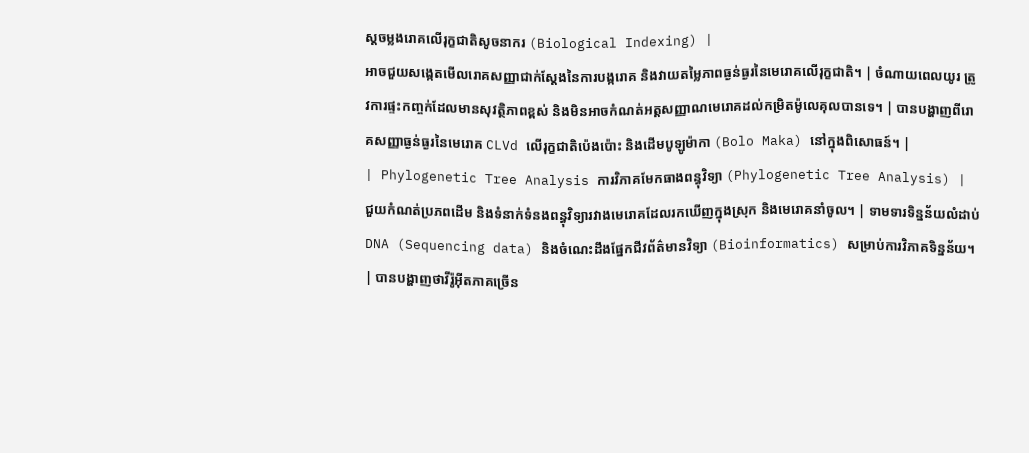ស្តចម្លងរោគលើរុក្ខជាតិសូចនាករ (Biological Indexing) |
អាចជួយសង្កេតមើលរោគសញ្ញាជាក់ស្តែងនៃការបង្ករោគ និងវាយតម្លៃភាពធ្ងន់ធ្ងរនៃមេរោគលើរុក្ខជាតិ។ | ចំណាយពេលយូរ ត្រូវការផ្ទះកញ្ចក់ដែលមានសុវត្ថិភាពខ្ពស់ និងមិនអាចកំណត់អត្តសញ្ញាណមេរោគដល់កម្រិតម៉ូលេគុលបានទេ។ | បានបង្ហាញពីរោគសញ្ញាធ្ងន់ធ្ងរនៃមេរោគ CLVd លើរុក្ខជាតិប៉េងប៉ោះ និងដើមបូឡូម៉ាកា (Bolo Maka) នៅក្នុងពិសោធន៍។ |
| Phylogenetic Tree Analysis ការវិភាគមែកធាងពន្ធុវិទ្យា (Phylogenetic Tree Analysis) |
ជួយកំណត់ប្រភពដើម និងទំនាក់ទំនងពន្ធុវិទ្យារវាងមេរោគដែលរកឃើញក្នុងស្រុក និងមេរោគនាំចូល។ | ទាមទារទិន្នន័យលំដាប់ DNA (Sequencing data) និងចំណេះដឹងផ្នែកជីវព័ត៌មានវិទ្យា (Bioinformatics) សម្រាប់ការវិភាគទិន្នន័យ។ | បានបង្ហាញថាវីរ៉ូអ៊ីតភាគច្រើន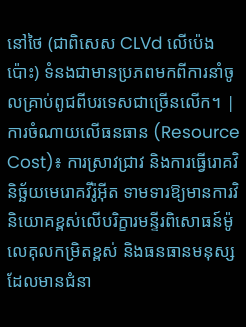នៅថៃ (ជាពិសេស CLVd លើប៉េងប៉ោះ) ទំនងជាមានប្រភពមកពីការនាំចូលគ្រាប់ពូជពីបរទេសជាច្រើនលើក។ |
ការចំណាយលើធនធាន (Resource Cost)៖ ការស្រាវជ្រាវ និងការធ្វើរោគវិនិច្ឆ័យមេរោគវីរ៉ូអ៊ីត ទាមទារឱ្យមានការវិនិយោគខ្ពស់លើបរិក្ខារមន្ទីរពិសោធន៍ម៉ូលេគុលកម្រិតខ្ពស់ និងធនធានមនុស្សដែលមានជំនា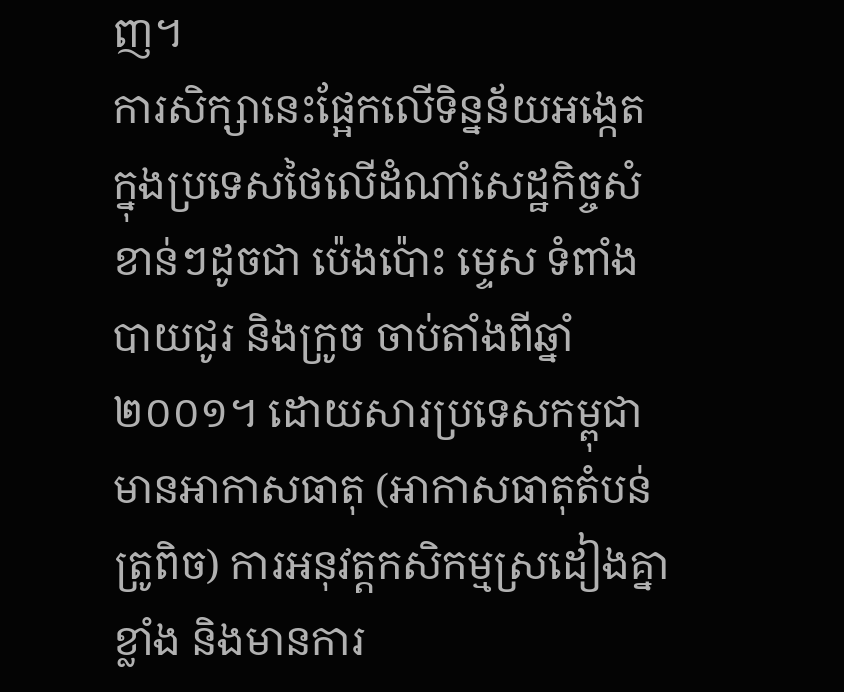ញ។
ការសិក្សានេះផ្អែកលើទិន្នន័យអង្កេតក្នុងប្រទេសថៃលើដំណាំសេដ្ឋកិច្ចសំខាន់ៗដូចជា ប៉េងប៉ោះ ម្ទេស ទំពាំងបាយជូរ និងក្រូច ចាប់តាំងពីឆ្នាំ ២០០១។ ដោយសារប្រទេសកម្ពុជាមានអាកាសធាតុ (អាកាសធាតុតំបន់ត្រូពិច) ការអនុវត្តកសិកម្មស្រដៀងគ្នាខ្លាំង និងមានការ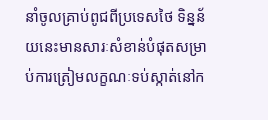នាំចូលគ្រាប់ពូជពីប្រទេសថៃ ទិន្នន័យនេះមានសារៈសំខាន់បំផុតសម្រាប់ការត្រៀមលក្ខណៈទប់ស្កាត់នៅក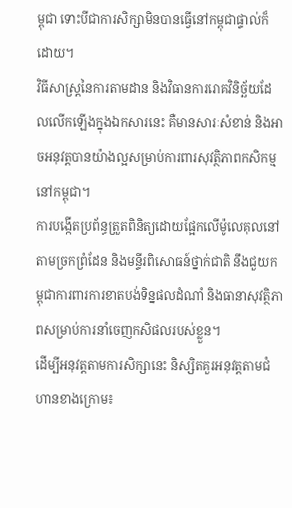ម្ពុជា ទោះបីជាការសិក្សាមិនបានធ្វើនៅកម្ពុជាផ្ទាល់ក៏ដោយ។
វិធីសាស្ត្រនៃការតាមដាន និងវិធានការរោគវិនិច្ឆ័យដែលលើកឡើងក្នុងឯកសារនេះ គឺមានសារៈសំខាន់ និងអាចអនុវត្តបានយ៉ាងល្អសម្រាប់ការពារសុវត្ថិភាពកសិកម្មនៅកម្ពុជា។
ការបង្កើតប្រព័ន្ធត្រួតពិនិត្យដោយផ្អែកលើម៉ូលេគុលនៅតាមច្រកព្រំដែន និងមន្ទីរពិសោធន៍ថ្នាក់ជាតិ នឹងជួយកម្ពុជាការពារការខាតបង់ទិន្នផលដំណាំ និងធានាសុវត្ថិភាពសម្រាប់ការនាំចេញកសិផលរបស់ខ្លួន។
ដើម្បីអនុវត្តតាមការសិក្សានេះ និស្សិតគួរអនុវត្តតាមជំហានខាងក្រោម៖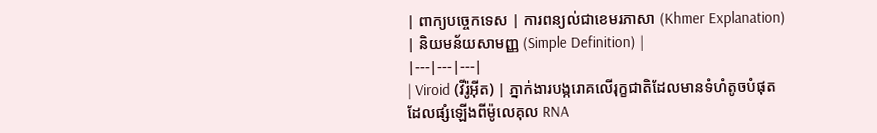| ពាក្យបច្ចេកទេស | ការពន្យល់ជាខេមរភាសា (Khmer Explanation) | និយមន័យសាមញ្ញ (Simple Definition) |
|---|---|---|
| Viroid (វីរ៉ូអ៊ីត) | ភ្នាក់ងារបង្ករោគលើរុក្ខជាតិដែលមានទំហំតូចបំផុត ដែលផ្សំឡើងពីម៉ូលេគុល RNA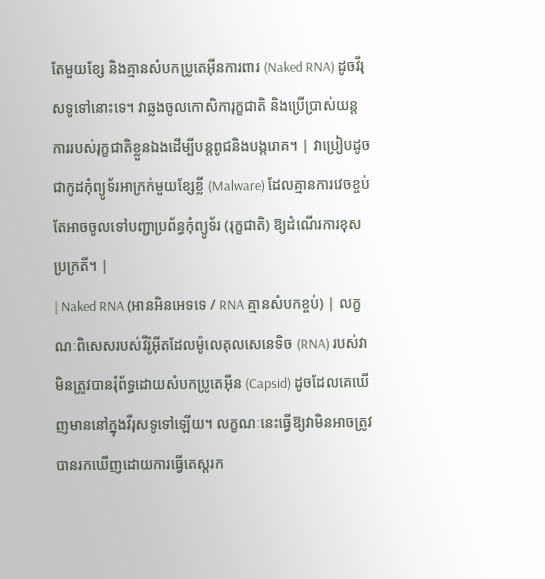តែមួយខ្សែ និងគ្មានសំបកប្រូតេអ៊ីនការពារ (Naked RNA) ដូចវីរុសទូទៅនោះទេ។ វាឆ្លងចូលកោសិការុក្ខជាតិ និងប្រើប្រាស់យន្តការរបស់រុក្ខជាតិខ្លួនឯងដើម្បីបន្តពូជនិងបង្ករោគ។ | វាប្រៀបដូចជាកូដកុំព្យូទ័រអាក្រក់មួយខ្សែខ្លី (Malware) ដែលគ្មានការវេចខ្ចប់ តែអាចចូលទៅបញ្ជាប្រព័ន្ធកុំព្យូទ័រ (រុក្ខជាតិ) ឱ្យដំណើរការខុសប្រក្រតី។ |
| Naked RNA (អានអិនអេទទេ / RNA គ្មានសំបកខ្ចប់) | លក្ខណៈពិសេសរបស់វីរ៉ូអ៊ីតដែលម៉ូលេគុលសេនេទិច (RNA) របស់វាមិនត្រូវបានរុំព័ទ្ធដោយសំបកប្រូតេអ៊ីន (Capsid) ដូចដែលគេឃើញមាននៅក្នុងវីរុសទូទៅឡើយ។ លក្ខណៈនេះធ្វើឱ្យវាមិនអាចត្រូវបានរកឃើញដោយការធ្វើតេស្តរក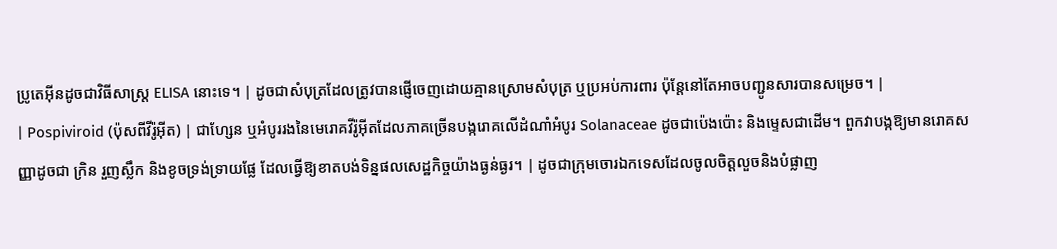ប្រូតេអ៊ីនដូចជាវិធីសាស្ត្រ ELISA នោះទេ។ | ដូចជាសំបុត្រដែលត្រូវបានផ្ញើចេញដោយគ្មានស្រោមសំបុត្រ ឬប្រអប់ការពារ ប៉ុន្តែនៅតែអាចបញ្ជូនសារបានសម្រេច។ |
| Pospiviroid (ប៉ុសពីវីរ៉ូអ៊ីត) | ជាហ្សែន ឬអំបូររងនៃមេរោគវីរ៉ូអ៊ីតដែលភាគច្រើនបង្ករោគលើដំណាំអំបូរ Solanaceae ដូចជាប៉េងប៉ោះ និងម្ទេសជាដើម។ ពួកវាបង្កឱ្យមានរោគសញ្ញាដូចជា ក្រិន រួញស្លឹក និងខូចទ្រង់ទ្រាយផ្លែ ដែលធ្វើឱ្យខាតបង់ទិន្នផលសេដ្ឋកិច្ចយ៉ាងធ្ងន់ធ្ងរ។ | ដូចជាក្រុមចោរឯកទេសដែលចូលចិត្តលួចនិងបំផ្លាញ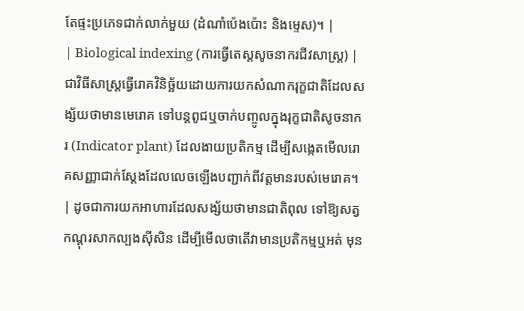តែផ្ទះប្រភេទជាក់លាក់មួយ (ដំណាំប៉េងប៉ោះ និងម្ទេស)។ |
| Biological indexing (ការធ្វើតេស្តសូចនាករជីវសាស្ត្រ) | ជាវិធីសាស្ត្រធ្វើរោគវិនិច្ឆ័យដោយការយកសំណាករុក្ខជាតិដែលសង្ស័យថាមានមេរោគ ទៅបន្តពូជឬចាក់បញ្ចូលក្នុងរុក្ខជាតិសូចនាករ (Indicator plant) ដែលងាយប្រតិកម្ម ដើម្បីសង្កេតមើលរោគសញ្ញាជាក់ស្តែងដែលលេចឡើងបញ្ជាក់ពីវត្តមានរបស់មេរោគ។ | ដូចជាការយកអាហារដែលសង្ស័យថាមានជាតិពុល ទៅឱ្យសត្វកណ្តុរសាកល្បងស៊ីសិន ដើម្បីមើលថាតើវាមានប្រតិកម្មឬអត់ មុន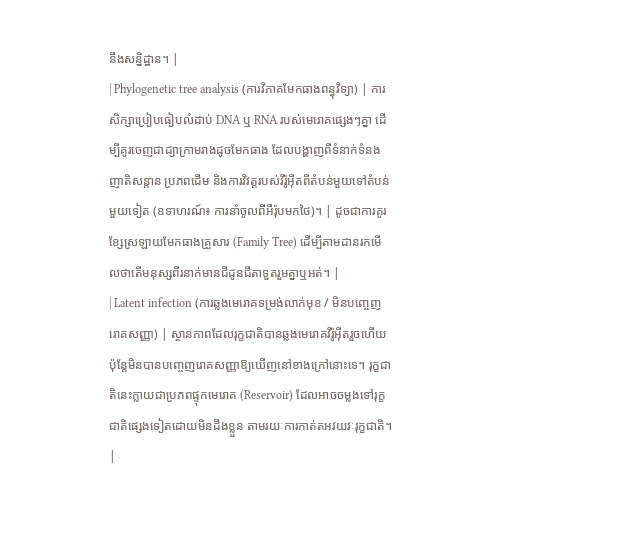នឹងសន្និដ្ឋាន។ |
| Phylogenetic tree analysis (ការវិភាគមែកធាងពន្ធុវិទ្យា) | ការសិក្សាប្រៀបធៀបលំដាប់ DNA ឬ RNA របស់មេរោគផ្សេងៗគ្នា ដើម្បីគូរចេញជាដ្យាក្រាមរាងដូចមែកធាង ដែលបង្ហាញពីទំនាក់ទំនងញាតិសន្តាន ប្រភពដើម និងការវិវត្តរបស់វីរ៉ូអ៊ីតពីតំបន់មួយទៅតំបន់មួយទៀត (ឧទាហរណ៍៖ ការនាំចូលពីអឺរ៉ុបមកថៃ)។ | ដូចជាការគូរខ្សែស្រឡាយមែកធាងគ្រួសារ (Family Tree) ដើម្បីតាមដានរកមើលថាតើមនុស្សពីរនាក់មានជីដូនជីតាទួតរួមគ្នាឬអត់។ |
| Latent infection (ការឆ្លងមេរោគទម្រង់លាក់មុខ / មិនបញ្ចេញរោគសញ្ញា) | ស្ថានភាពដែលរុក្ខជាតិបានឆ្លងមេរោគវីរ៉ូអ៊ីតរួចហើយ ប៉ុន្តែមិនបានបញ្ចេញរោគសញ្ញាឱ្យឃើញនៅខាងក្រៅនោះទេ។ រុក្ខជាតិនេះក្លាយជាប្រភពផ្ទុកមេរោគ (Reservoir) ដែលអាចចម្លងទៅរុក្ខជាតិផ្សេងទៀតដោយមិនដឹងខ្លួន តាមរយៈការកាត់តអវយវៈរុក្ខជាតិ។ |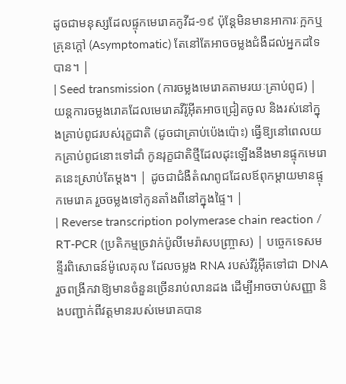ដូចជាមនុស្សដែលផ្ទុកមេរោគកូវីដ-១៩ ប៉ុន្តែមិនមានអាការៈក្អកឬគ្រុនក្តៅ (Asymptomatic) តែនៅតែអាចចម្លងជំងឺដល់អ្នកដទៃបាន។ |
| Seed transmission (ការចម្លងមេរោគតាមរយៈគ្រាប់ពូជ) | យន្តការចម្លងរោគដែលមេរោគវីរ៉ូអ៊ីតអាចជ្រៀតចូល និងរស់នៅក្នុងគ្រាប់ពូជរបស់រុក្ខជាតិ (ដូចជាគ្រាប់ប៉េងប៉ោះ) ធ្វើឱ្យនៅពេលយកគ្រាប់ពូជនោះទៅដាំ កូនរុក្ខជាតិថ្មីដែលដុះឡើងនឹងមានផ្ទុកមេរោគនេះស្រាប់តែម្តង។ | ដូចជាជំងឺតំណពូជដែលឪពុកម្តាយមានផ្ទុកមេរោគ រួចចម្លងទៅកូនតាំងពីនៅក្នុងផ្ទៃ។ |
| Reverse transcription polymerase chain reaction / RT-PCR (ប្រតិកម្មច្រវាក់ប៉ូលីមេរ៉ាសបញ្ច្រាស) | បច្ចេកទេសមន្ទីរពិសោធន៍ម៉ូលេគុល ដែលចម្លង RNA របស់វីរ៉ូអ៊ីតទៅជា DNA រួចពង្រីកវាឱ្យមានចំនួនច្រើនរាប់លានដង ដើម្បីអាចចាប់សញ្ញា និងបញ្ជាក់ពីវត្តមានរបស់មេរោគបាន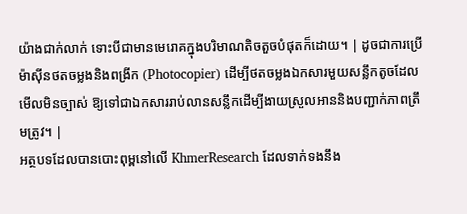យ៉ាងជាក់លាក់ ទោះបីជាមានមេរោគក្នុងបរិមាណតិចតួចបំផុតក៏ដោយ។ | ដូចជាការប្រើម៉ាស៊ីនថតចម្លងនិងពង្រីក (Photocopier) ដើម្បីថតចម្លងឯកសារមួយសន្លឹកតូចដែលមើលមិនច្បាស់ ឱ្យទៅជាឯកសាររាប់លានសន្លឹកដើម្បីងាយស្រួលអាននិងបញ្ជាក់ភាពត្រឹមត្រូវ។ |
អត្ថបទដែលបានបោះពុម្ពនៅលើ KhmerResearch ដែលទាក់ទងនឹង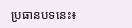ប្រធានបទនេះ៖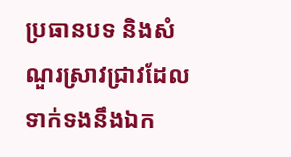ប្រធានបទ និងសំណួរស្រាវជ្រាវដែលទាក់ទងនឹងឯក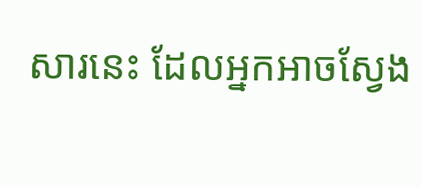សារនេះ ដែលអ្នកអាចស្វែង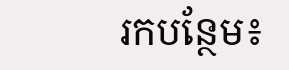រកបន្ថែម៖